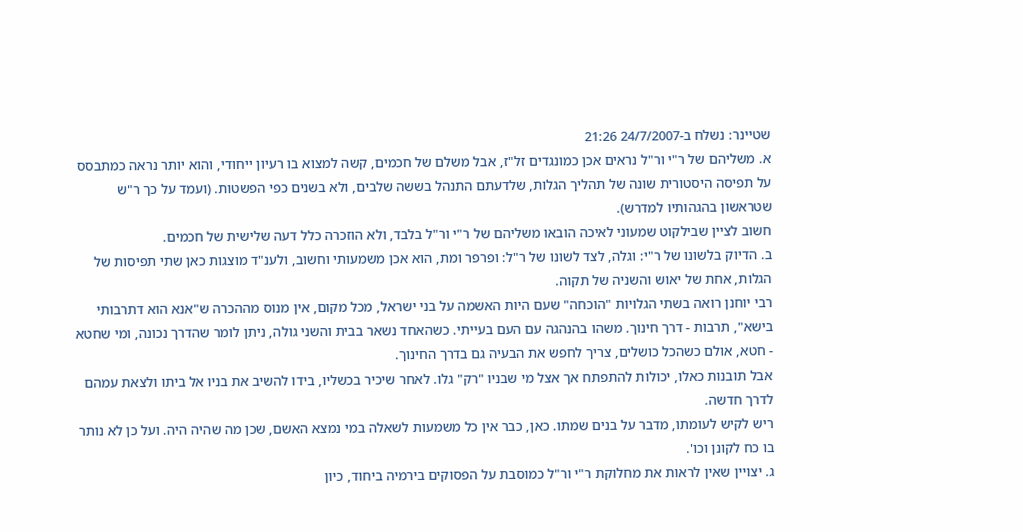שטיינר: נשלח ב-24/7/2007 21:26
א. משליהם של ר"י ור"ל נראים אכן כמונגדים זל"ז, אבל משלם של חכמים, קשה למצוא בו רעיון ייחודי, והוא יותר נראה כמתבסס על תפיסה היסטורית שונה של תהליך הגלות, שלדעתם התנהל בששה שלבים, ולא בשנים כפי הפשטות. (ועמד על כך ר"ש שטראשון בהגהותיו למדרש).
חשוב לציין שבילקוט שמעוני לאיכה הובאו משליהם של ר"י ור"ל בלבד, ולא הוזכרה כלל דעה שלישית של חכמים.
ב. הדיוק בלשונו של ר"י: וגלה, לצד לשונו של ר"ל: ופרפר ומת, הוא אכן משמעותי וחשוב, ולענ"ד מוצגות כאן שתי תפיסות של הגלות, אחת של יאוש והשניה של תקוה.
רבי יוחנן רואה בשתי הגלויות "הוכחה" שעם היות האשמה על בני ישראל, מכל מקום, אין מנוס מההכרה ש"אנא הוא דתרבותי בישא", תרבות - דרך חינוך. משהו בהנהגה עם העם בעייתי. כשהאחד נשאר בבית והשני גולה, ניתן לומר שהדרך נכונה, ומי שחטא - חטא, אולם כשהכל כושלים, צריך לחפש את הבעיה גם בדרך החינוך.
אבל תובנות כאלו, יכולות להתפתח אך אצל מי שבניו "רק" גלו. לאחר שיכיר בכשליו, בידו להשיב את בניו אל ביתו ולצאת עמהם לדרך חדשה.
ריש לקיש לעומתו, מדבר על בנים שמתו. כאן, כבר אין כל משמעות לשאלה במי נמצא האשם, שכן מה שהיה היה. ועל כן לא נותר בו כח לקונן וכו'.
ג. יצויין שאין לראות את מחלוקת ר"י ור"ל כמוסבת על הפסוקים בירמיה ביחוד, כיון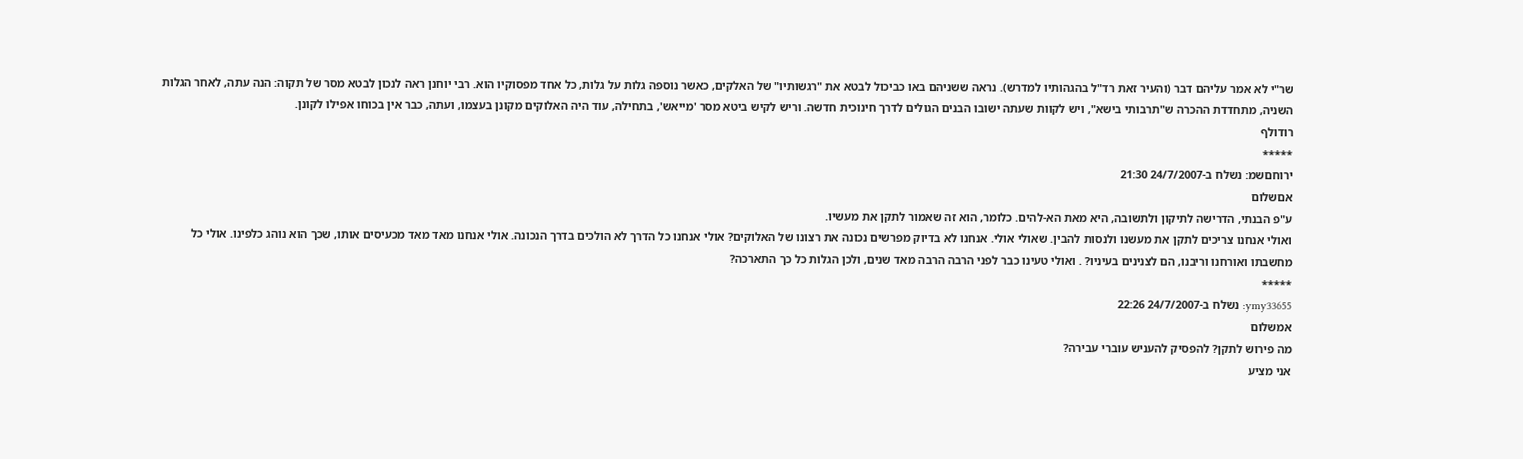שר"י לא אמר עליהם דבר (והעיר זאת רד"ל בהגהותיו למדרש). נראה ששניהם באו כביכול לבטא את "רגשותיו" של האלקים, כאשר נוספה גלות על גלות, כל אחד מפסוקיו הוא. רבי יוחנן ראה לנכון לבטא מסר של תקוה: הנה עתה, לאחר הגלות השניה, מתחדדת ההכרה ש"תרבותי בישא", ויש לקוות שעתה ישובו הבנים הגולים לדרך חינוכית חדשה. וריש לקיש ביטא מסר 'מייאש', בתחילה, עוד היה האלוקים מקונן בעצמו, ועתה, כבר אין בכוחו אפילו לקונן.
רודולף
*****
ירוחםשמ: נשלח ב-24/7/2007 21:30
אםשלום
ע"פ הבנתי, הדרישה לתיקון ולתשובה, היא מאת הא-להים. כלומר, הוא זה שאמור לתקן את מעשיו.
ואולי אנחנו צריכים לתקן את מעשנו ולנסות להבין. שאולי אולי. אנחנו לא בדיוק מפרשים נכונה את רצונו של האלוקים? אולי אנחנו כל הדרך לא הולכים בדרך הנכונה. אולי אנחנו מאד מאד מכעיסים אותו, שכך הוא נוהג כלפינו. אולי כל מחשבתו ואורחנו וריבנו, הם לצנינים בעיניו? . ואולי טעינו כבר לפני הרבה הרבה מאד שנים, ולכן הגלות כל כך התארכה?
*****
ymy33655: נשלח ב-24/7/2007 22:26
אמשלום
מה פירוש לתקן? להפסיק להעניש עוברי עבירה?
אני מציע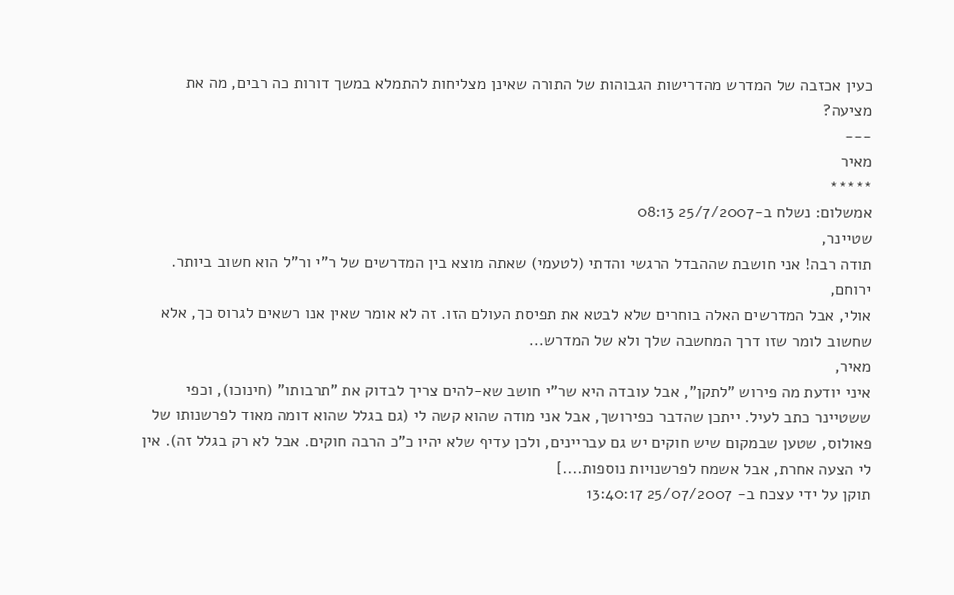כעין אכזבה של המדרש מהדרישות הגבוהות של התורה שאינן מצליחות להתמלא במשך דורות כה רבים, מה את מציעה?
---
מאיר
*****
אמשלום: נשלח ב-25/7/2007 08:13
שטיינר,
תודה רבה! אני חושבת שההבדל הרגשי והדתי (לטעמי) שאתה מוצא בין המדרשים של ר"י ור"ל הוא חשוב ביותר.
ירוחם,
אולי, אבל המדרשים האלה בוחרים שלא לבטא את תפיסת העולם הזו. זה לא אומר שאין אנו רשאים לגרוס כך, אלא שחשוב לומר שזו דרך המחשבה שלך ולא של המדרש...
מאיר,
איני יודעת מה פירוש "לתקן", אבל עובדה היא שר"י חושב שא-להים צריך לבדוק את "תרבותו" (חינוכו), וכפי ששטיינר כתב לעיל. ייתכן שהדבר כפירושך, אבל אני מודה שהוא קשה לי (גם בגלל שהוא דומה מאוד לפרשנותו של פאולוס, שטען שבמקום שיש חוקים יש גם עבריינים, ולכן עדיף שלא יהיו כ"כ הרבה חוקים. אבל לא רק בגלל זה). אין לי הצעה אחרת, אבל אשמח לפרשנויות נוספות....]
תוקן על ידי עצכח ב- 25/07/2007 13:40:17